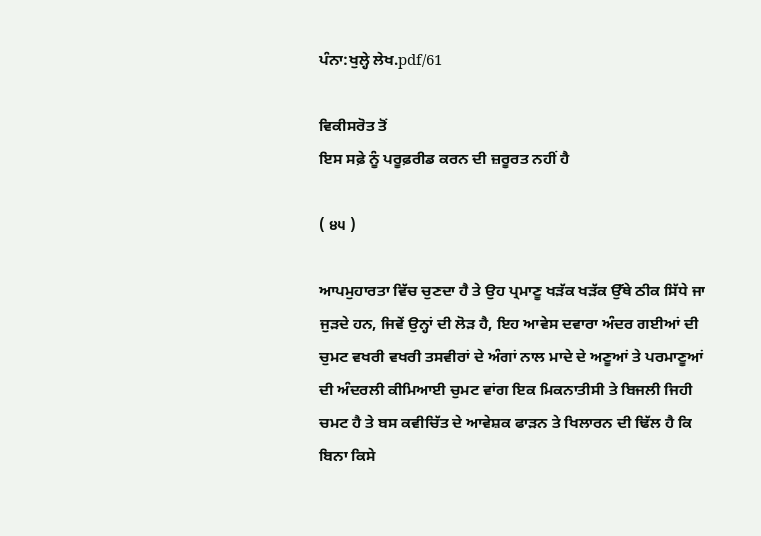ਪੰਨਾ:ਖੁਲ੍ਹੇ ਲੇਖ.pdf/61

ਵਿਕੀਸਰੋਤ ਤੋਂ
ਇਸ ਸਫ਼ੇ ਨੂੰ ਪਰੂਫ਼ਰੀਡ ਕਰਨ ਦੀ ਜ਼ਰੂਰਤ ਨਹੀਂ ਹੈ

( ੪੫ )

ਆਪਮੁਹਾਰਤਾ ਵਿੱਚ ਚੁਣਦਾ ਹੈ ਤੇ ਉਹ ਪ੍ਰਮਾਣੂ ਖੜੱਕ ਖੜੱਕ ਉੱਥੇ ਠੀਕ ਸਿੱਧੇ ਜਾ ਜੁੜਦੇ ਹਨ, ਜਿਵੇਂ ਉਨ੍ਹਾਂ ਦੀ ਲੋੜ ਹੈ, ਇਹ ਆਵੇਸ ਦਵਾਰਾ ਅੰਦਰ ਗਈਆਂ ਦੀ ਚੁਮਟ ਵਖਰੀ ਵਖਰੀ ਤਸਵੀਰਾਂ ਦੇ ਅੰਗਾਂ ਨਾਲ ਮਾਦੇ ਦੇ ਅਣੂਆਂ ਤੇ ਪਰਮਾਣੂਆਂ ਦੀ ਅੰਦਰਲੀ ਕੀਮਿਆਈ ਚੁਮਟ ਵਾਂਗ ਇਕ ਮਿਕਨਾਤੀਸੀ ਤੇ ਬਿਜਲੀ ਜਿਹੀ ਚਮਟ ਹੈ ਤੇ ਬਸ ਕਵੀਚਿੱਤ ਦੇ ਆਵੇਸ਼ਕ ਫਾੜਨ ਤੇ ਖਿਲਾਰਨ ਦੀ ਢਿੱਲ ਹੈ ਕਿ ਬਿਨਾ ਕਿਸੇ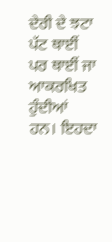ਦੇਰੀ ਦੇ ਝਟਾ ਪੱਟ ਥਾਈਂ ਪਰ ਥਾਈਂ ਜਾ ਆਕਰਖਿਤ ਹੁੰਦੀਆਂ ਹਨ। ਇਹਦਾ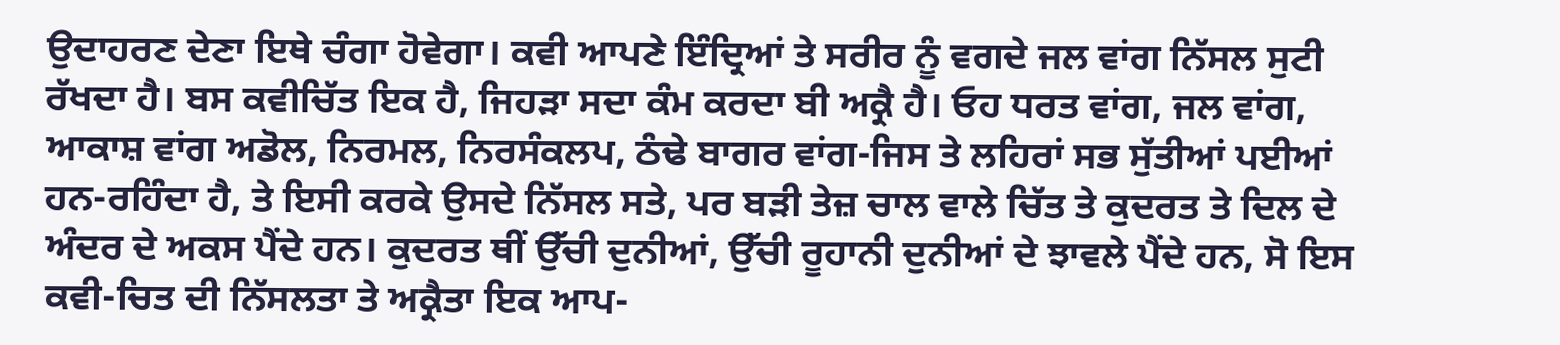ਉਦਾਹਰਣ ਦੇਣਾ ਇਥੇ ਚੰਗਾ ਹੋਵੇਗਾ। ਕਵੀ ਆਪਣੇ ਇੰਦ੍ਰਿਆਂ ਤੇ ਸਰੀਰ ਨੂੰ ਵਗਦੇ ਜਲ ਵਾਂਗ ਨਿੱਸਲ ਸੁਟੀ ਰੱਖਦਾ ਹੈ। ਬਸ ਕਵੀਚਿੱਤ ਇਕ ਹੈ, ਜਿਹੜਾ ਸਦਾ ਕੰਮ ਕਰਦਾ ਬੀ ਅਕ੍ਰੈ ਹੈ। ਓਹ ਧਰਤ ਵਾਂਗ, ਜਲ ਵਾਂਗ, ਆਕਾਸ਼ ਵਾਂਗ ਅਡੋਲ, ਨਿਰਮਲ, ਨਿਰਸੰਕਲਪ, ਠੰਢੇ ਬਾਗਰ ਵਾਂਗ-ਜਿਸ ਤੇ ਲਹਿਰਾਂ ਸਭ ਸੁੱਤੀਆਂ ਪਈਆਂ ਹਨ-ਰਹਿੰਦਾ ਹੈ, ਤੇ ਇਸੀ ਕਰਕੇ ਉਸਦੇ ਨਿੱਸਲ ਸਤੇ, ਪਰ ਬੜੀ ਤੇਜ਼ ਚਾਲ ਵਾਲੇ ਚਿੱਤ ਤੇ ਕੁਦਰਤ ਤੇ ਦਿਲ ਦੇ ਅੰਦਰ ਦੇ ਅਕਸ ਪੈਂਦੇ ਹਨ। ਕੁਦਰਤ ਥੀਂ ਉੱਚੀ ਦੁਨੀਆਂ, ਉੱਚੀ ਰੂਹਾਨੀ ਦੁਨੀਆਂ ਦੇ ਝਾਵਲੇ ਪੈਂਦੇ ਹਨ, ਸੋ ਇਸ ਕਵੀ-ਚਿਤ ਦੀ ਨਿੱਸਲਤਾ ਤੇ ਅਕ੍ਰੈਤਾ ਇਕ ਆਪ-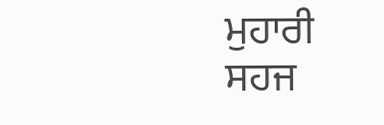ਮੁਹਾਰੀ ਸਹਜ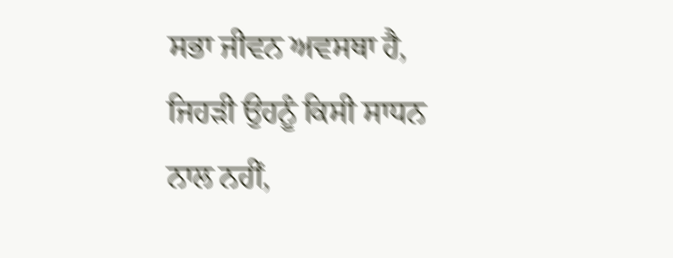ਸਭਾ ਜੀਵਨ ਅਵਸਥਾ ਹੈ, ਜਿਹੜੀ ਉਹਨੂੰ ਕਿਸੀ ਸਾਧਨ ਨਾਲ ਨਹੀਂ,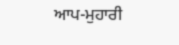ਆਪ-ਮੁਹਾਰੀ